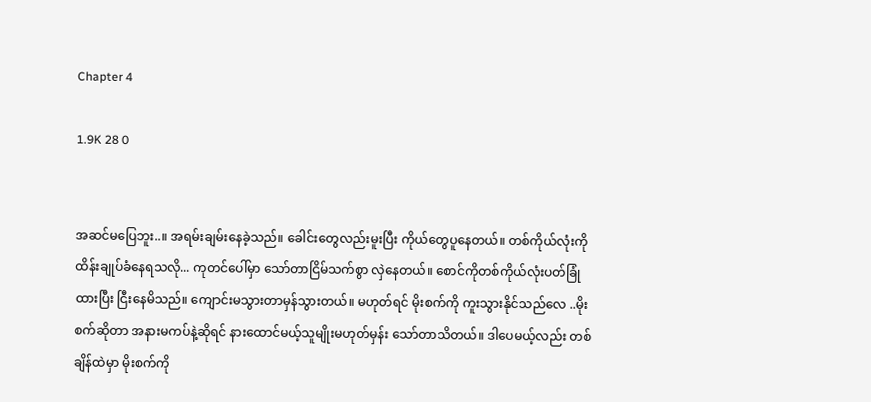Chapter 4

1.9K 28 0


အဆင်မပြေဘူး..။ အရမ်းချမ်းနေခဲ့သည်။ ခေါင်းတွေလည်းမူးပြီး ကိုယ်တွေပူနေတယ်။ တစ်ကိုယ်လုံးကို ထိန်းချုပ်ခံနေရသလို... ကုတင်ပေါ်မှာ သော်တာငြိမ်သက်စွာ လှဲနေတယ်။ စောင်ကိုတစ်ကိုယ်လုံးပတ်ခြုံထားပြီး ငြီးနေမိသည်။ ကျောင်းမသွားတာမှန်သွားတယ်။ မဟုတ်ရင် မိုးစက်ကို ကူးသွားနိုင်သည်လေ ..မိုးစက်ဆိုတာ အနားမကပ်နဲ့ဆိုရင် နားထောင်မယ့်သူမျိုးမဟုတ်မှန်း သော်တာသိတယ်။ ဒါပေမယ့်လည်း တစ်ချိန်ထဲမှာ မိုးစက်ကို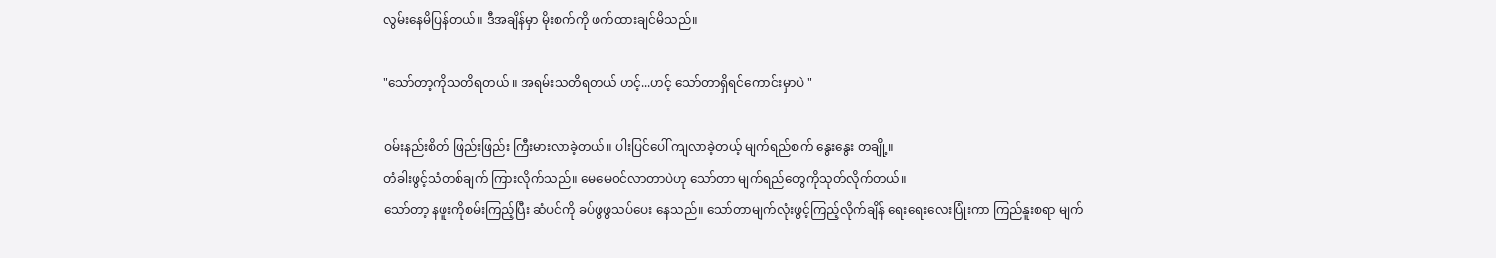လွမ်းနေမိပြန်တယ်။ ဒီအချိန်မှာ မိုးစက်ကို ဖက်ထားချင်မိသည်။

"သော်တာ့ကိုသတိရတယ် ။ အရမ်းသတိရတယ် ဟင့်...ဟင့် သော်တာရှိရင်ကောင်းမှာပဲ "

ဝမ်းနည်းစိတ် ဖြည်းဖြည်း ကြီးမားလာခဲ့တယ်။ ပါးပြင်ပေါ် ကျလာခဲ့တယ့် မျက်ရည်စက် နွေးနွေး တချို့။
တံခါးဖွင့်သံတစ်ချက် ကြားလိုက်သည်။ မေမေ၀င်လာတာပဲဟု သော်တာ မျက်ရည်တွေကိုသုတ်လိုက်တယ်။
သော်တာ့ နဖူးကိုစမ်းကြည့်ပြီး ဆံပင်ကို ခပ်ဖွဖွသပ်ပေး နေသည်။ သော်တာမျက်လုံးဖွင့်ကြည့်လိုက်ချိန် ရေးရေးလေးပြုံးကာ ကြည်နူးစရာ မျက်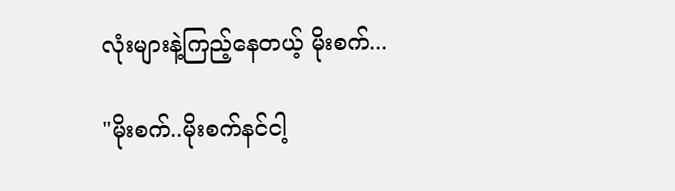လုံးများနဲ့ကြည့်နေတယ့် မိုးစက်...

"မိုးစက်..မိုးစက်နင်ငါ့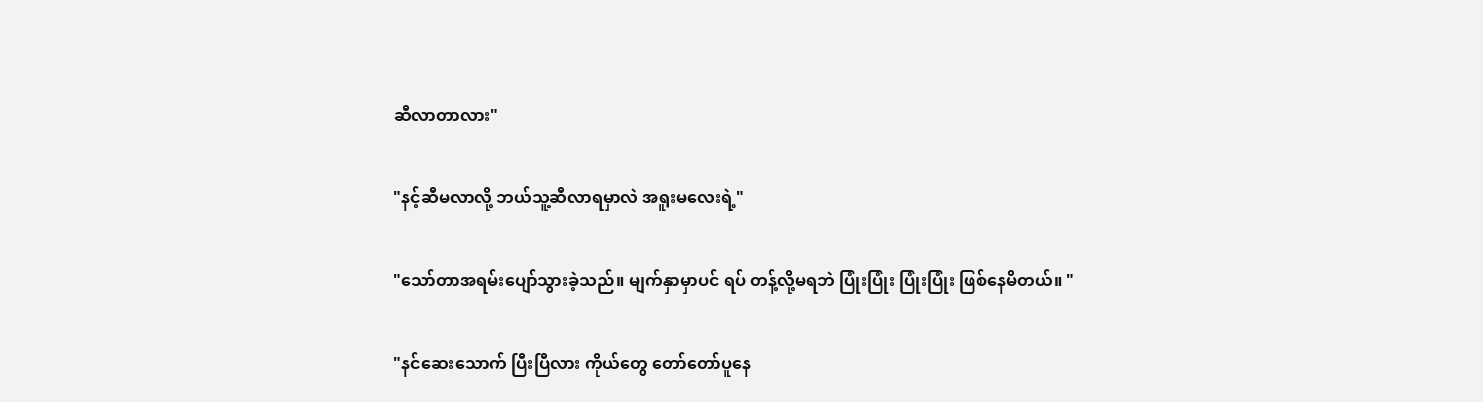ဆီလာတာလား"

"နင့်ဆီမလာလို့ ဘယ်သူ့ဆီလာရမှာလဲ အရူးမလေးရဲ့"

"သော်တာအရမ်းပျော်သွားခဲ့သည်။ မျက်နှာမှာပင် ရပ် တန့်လို့မရဘဲ ပြုံးပြုံး ပြုံးပြုံး ဖြစ်နေမိတယ်။ "

"နင်ဆေးသောက် ပြီးပြီလား ကိုယ်တွေ တော်တော်ပူနေ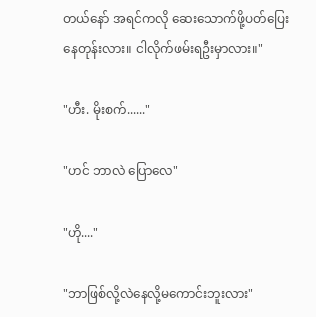တယ်နော် အရင်ကလို ဆေးသောက်ဖို့ပတ်ပြေးနေတုန်းလား။ ငါလိုက်ဖမ်းရဦးမှာလား။"

"ဟီး. မိုးစက်......"

"ဟင် ဘာလဲ ပြောလေ"

"ဟို...."

"ဘာဖြစ်လို့လဲနေလို့မကောင်းဘူးလား"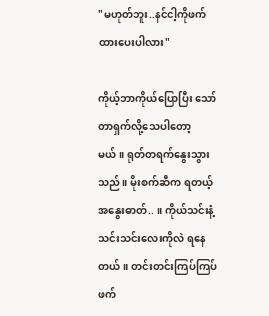"မဟုတ်ဘူး..နင်ငါ့ကိုဖက်ထားပေးပါလား"

ကိုယ့်ဘာကိုယ်ပြောပြီး သော်တာရှက်လို့သေပါတော့မယ်။ ရုတ်တရက်နွေးသွားသည်။ မိုးစက်ဆီက ရတယ့်အနွေးဓာတ်.. ။ ကိုယ်သင်းနံ့သင်းသင်းလေးကိုလဲ ရနေတယ်။ တင်းတင်းကြပ်ကြပ် ဖက်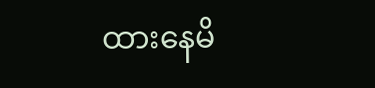ထားနေမိ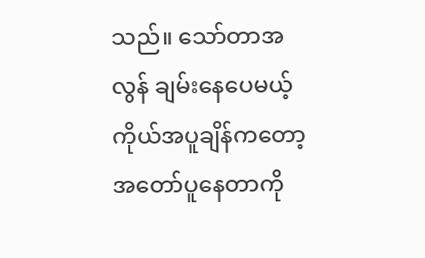သည်။ သော်တာအလွန် ချမ်းနေပေမယ့် ကိုယ်အပူချိန်ကတော့ အတော်ပူနေတာကို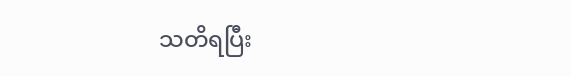သတိရပြီး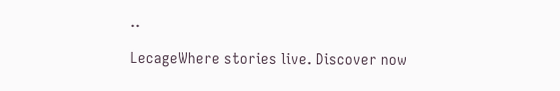..

LecageWhere stories live. Discover now